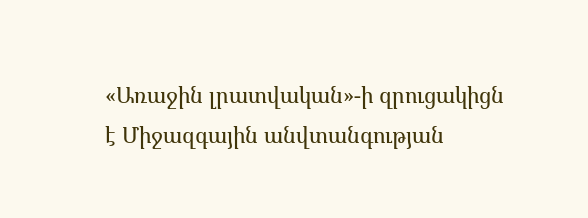«Առաջին լրատվական»-ի զրուցակիցն է Միջազգային անվտանգության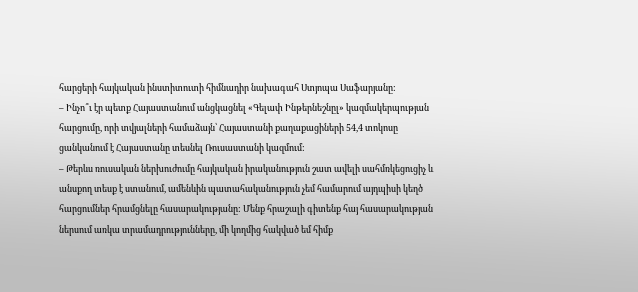հարցերի հայկական ինստիտուտի հիմնադիր նախագահ Ստյոպա Սաֆարյանը:
– Ինչո՞ւ էր պետք Հայաստանում անցկացնել «Գելափ Ինթերնեշնըլ» կազմակերպության հարցումը, որի տվյալների համաձայն՝ Հայաստանի քաղաքացիների 54,4 տոկոսը ցանկանում է Հայաստանը տեսնել Ռուսաստանի կազմում:
– Թերևս ռուսական ներխուժումը հայկական իրականություն շատ ավելի սահմռկեցուցիչ և անսքող տեսք է ստանում, ամենևին պատահականություն չեմ համարում այդպիսի կեղծ հարցումներ հրամցնելը հասարակությանը: Մենք հրաշալի գիտենք հայ հասարակության ներսում առկա տրամադրությունները, մի կողմից հակված եմ հիմք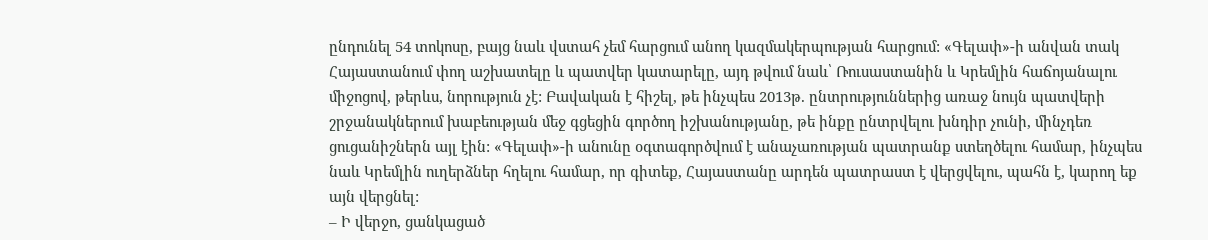ընդունել 54 տոկոսը, բայց նաև վստահ չեմ հարցում անող կազմակերպության հարցում: «Գելափ»-ի անվան տակ Հայաստանում փող աշխատելը և պատվեր կատարելը, այդ թվում նաև՝ Ռուսաստանին և Կրեմլին հաճոյանալու միջոցով, թերևս, նորություն չէ: Բավական է հիշել, թե ինչպես 2013թ. ընտրություններից առաջ նույն պատվերի շրջանակներում խաբեության մեջ գցեցին գործող իշխանությանը, թե ինքը ընտրվելու խնդիր չունի, մինչդեռ ցուցանիշներն այլ էին: «Գելափ»-ի անունը օգտագործվում է անաչառության պատրանք ստեղծելու համար, ինչպես նաև Կրեմլին ուղերձներ հղելու համար, որ գիտեք, Հայաստանը արդեն պատրաստ է վերցվելու, պահն է, կարող եք այն վերցնել:
– Ի վերջո, ցանկացած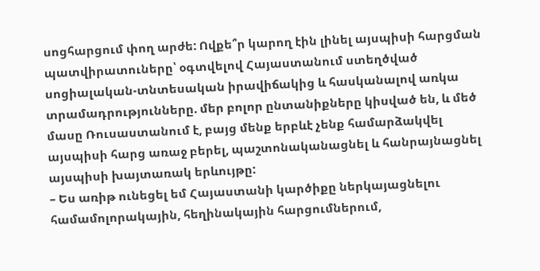սոցհարցում փող արժե: Ովքե՞ր կարող էին լինել այսպիսի հարցման պատվիրատուները՝ օգտվելով Հայաստանում ստեղծված սոցիալական-տնտեսական իրավիճակից և հասկանալով առկա տրամադրությունները. մեր բոլոր ընտանիքները կիսված են, և մեծ մասը Ռուսաստանում է, բայց մենք երբևէ չենք համարձակվել այսպիսի հարց առաջ բերել, պաշտոնականացնել և հանրայնացնել այսպիսի խայտառակ երևույթը:
– Ես առիթ ունեցել եմ Հայաստանի կարծիքը ներկայացնելու համամոլորակային, հեղինակային հարցումներում,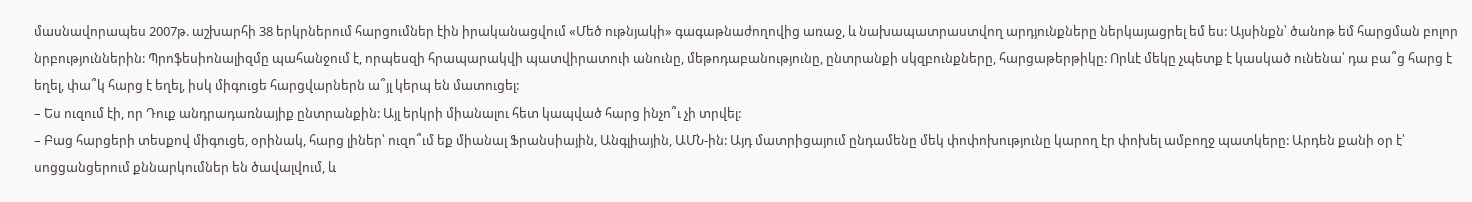մասնավորապես 2007թ. աշխարհի 38 երկրներում հարցումներ էին իրականացվում «Մեծ ութնյակի» գագաթնաժողովից առաջ, և նախապատրաստվող արդյունքները ներկայացրել եմ ես: Այսինքն՝ ծանոթ եմ հարցման բոլոր նրբություններին: Պրոֆեսիոնալիզմը պահանջում է, որպեսզի հրապարակվի պատվիրատուի անունը, մեթոդաբանությունը, ընտրանքի սկզբունքները, հարցաթերթիկը: Որևէ մեկը չպետք է կասկած ունենա՝ դա բա՞ց հարց է եղել, փա՞կ հարց է եղել, իսկ միգուցե հարցվարներն ա՞յլ կերպ են մատուցել:
– Ես ուզում էի, որ Դուք անդրադառնայիք ընտրանքին: Այլ երկրի միանալու հետ կապված հարց ինչո՞ւ չի տրվել:
– Բաց հարցերի տեսքով միգուցե, օրինակ, հարց լիներ՝ ուզո՞ւմ եք միանալ Ֆրանսիային, Անգլիային, ԱՄՆ-ին: Այդ մատրիցայում ընդամենը մեկ փոփոխությունը կարող էր փոխել ամբողջ պատկերը: Արդեն քանի օր է՝ սոցցանցերում քննարկումներ են ծավալվում, և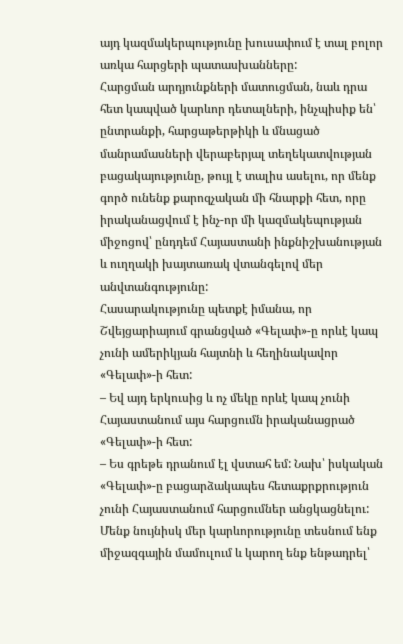այդ կազմակերպությունը խուսափում է տալ բոլոր առկա հարցերի պատասխանները:
Հարցման արդյունքների մատուցման, նաև դրա հետ կապված կարևոր դետալների, ինչպիսիք են՝ ընտրանքի, հարցաթերթիկի և մնացած մանրամասների վերաբերյալ տեղեկատվության բացակայությունը, թույլ է տալիս ասելու, որ մենք գործ ունենք քարոզչական մի հնարքի հետ, որը իրականացվում է ինչ-որ մի կազմակեպության միջոցով՝ ընդդեմ Հայաստանի ինքնիշխանության և ուղղակի խայտառակ վտանգելով մեր անվտանգությունը:
Հասարակությունը պետքէ իմանա, որ Շվեյցարիայում գրանցված «Գելափ»-ը որևէ կապ չունի ամերիկյան հայտնի և հեղինակավոր «Գելափ»-ի հետ:
– Եվ այդ երկուսից և ոչ մեկը որևէ կապ չունի Հայաստանում այս հարցումն իրականացրած «Գելափ»-ի հետ:
– Ես գրեթե դրանում էլ վստահ եմ: Նախ՝ իսկական «Գելափ»-ը բացարձակապես հետաքրքրություն չունի Հայաստանում հարցումներ անցկացնելու: Մենք նույնիսկ մեր կարևորությունը տեսնում ենք միջազգային մամուլում և կարող ենք ենթադրել՝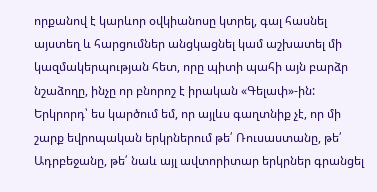որքանով է կարևոր օվկիանոսը կտրել, գալ հասնել այստեղ և հարցումներ անցկացնել կամ աշխատել մի կազմակերպության հետ, որը պիտի պահի այն բարձր նշաձողը, ինչը որ բնորոշ է իրական «Գելափ»-ին:
Երկրորդ՝ ես կարծում եմ, որ այլևս գաղտնիք չէ, որ մի շարք եվրոպական երկրներում թե՛ Ռուսաստանը, թե՛ Ադրբեջանը, թե՛ նաև այլ ավտորիտար երկրներ գրանցել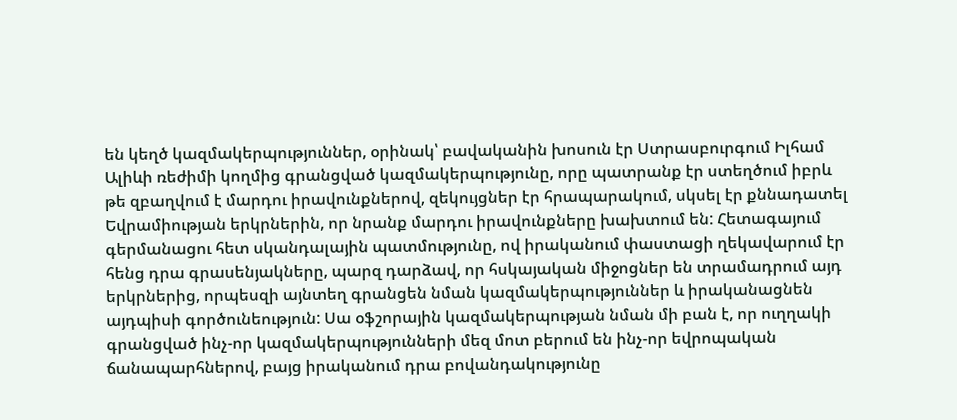են կեղծ կազմակերպություններ, օրինակ՝ բավականին խոսուն էր Ստրասբուրգում Իլհամ Ալիևի ռեժիմի կողմից գրանցված կազմակերպությունը, որը պատրանք էր ստեղծում իբրև թե զբաղվում է մարդու իրավունքներով, զեկույցներ էր հրապարակում, սկսել էր քննադատել Եվրամիության երկրներին, որ նրանք մարդու իրավունքները խախտում են: Հետագայում գերմանացու հետ սկանդալային պատմությունը, ով իրականում փաստացի ղեկավարում էր հենց դրա գրասենյակները, պարզ դարձավ, որ հսկայական միջոցներ են տրամադրում այդ երկրներից, որպեսզի այնտեղ գրանցեն նման կազմակերպություններ և իրականացնեն այդպիսի գործունեություն: Սա օֆշորային կազմակերպության նման մի բան է, որ ուղղակի գրանցված ինչ-որ կազմակերպությունների մեզ մոտ բերում են ինչ-որ եվրոպական ճանապարհներով, բայց իրականում դրա բովանդակությունը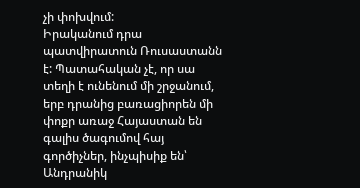չի փոխվում:
Իրականում դրա պատվիրատուն Ռուսաստանն է: Պատահական չէ, որ սա տեղի է ունենում մի շրջանում, երբ դրանից բառացիորեն մի փոքր առաջ Հայաստան են գալիս ծագումով հայ գործիչներ, ինչպիսիք են՝ Անդրանիկ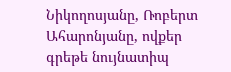Նիկողոսյանը, Ռոբերտ Ահարոնյանը, ովքեր գրեթե նույնատիպ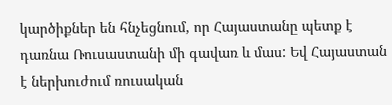կարծիքներ են հնչեցնում, որ Հայաստանը պետք է դառնա Ռուսաստանի մի գավառ և մաս: Եվ Հայաստան է ներխուժում ռուսական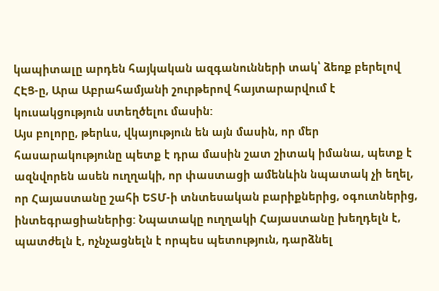կապիտալը արդեն հայկական ազգանունների տակ՝ ձեռք բերելով ՀԷՑ-ը, Արա Աբրահամյանի շուրթերով հայտարարվում է կուսակցություն ստեղծելու մասին:
Այս բոլորը, թերևս, վկայություն են այն մասին, որ մեր հասարակությունը պետք է դրա մասին շատ շիտակ իմանա, պետք է ազնվորեն ասեն ուղղակի, որ փաստացի ամենևին նպատակ չի եղել, որ Հայաստանը շահի ԵՏՄ-ի տնտեսական բարիքներից, օգուտներից, ինտեգրացիաներից: Նպատակը ուղղակի Հայաստանը խեղդելն է, պատժելն է, ոչնչացնելն է որպես պետություն, դարձնել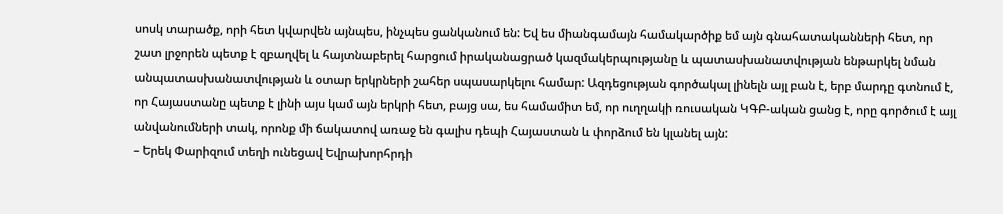սոսկ տարածք, որի հետ կվարվեն այնպես, ինչպես ցանկանում են: Եվ ես միանգամայն համակարծիք եմ այն գնահատականների հետ, որ շատ լրջորեն պետք է զբաղվել և հայտնաբերել հարցում իրականացրած կազմակերպությանը և պատասխանատվության ենթարկել նման անպատասխանատվության և օտար երկրների շահեր սպասարկելու համար: Ազդեցության գործակալ լինելն այլ բան է, երբ մարդը գտնում է, որ Հայաստանը պետք է լինի այս կամ այն երկրի հետ, բայց սա, ես համամիտ եմ, որ ուղղակի ռուսական ԿԳԲ-ական ցանց է, որը գործում է այլ անվանումների տակ, որոնք մի ճակատով առաջ են գալիս դեպի Հայաստան և փորձում են կլանել այն:
– Երեկ Փարիզում տեղի ունեցավ Եվրախորհրդի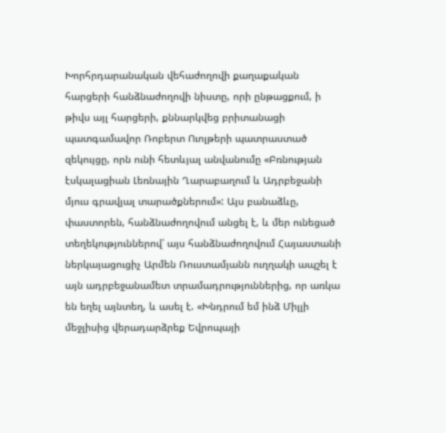Խորհրդարանական վեհաժողովի քաղաքական հարցերի հանձնաժողովի նիստը, որի ընթացքում, ի թիվս այլ հարցերի, քննարկվեց բրիտանացի պատգամավոր Ռոբերտ Ուոլթերի պատրաստած զեկույցը, որն ունի հետևյալ անվանումը «Բռնության էսկալացիան Լեռնային Ղարաբաղում և Ադրբեջանի մյուս գրավյալ տարածքներում»: Այս բանաձևը, փաստորեն, հանձնաժողովում անցել է, և մեր ունեցած տեղեկություններով՝ այս հանձնաժողովում Հայաստանի ներկայացուցիչ Արմեն Ռուստամյանն ուղղակի ապշել է այն ադրբեջանամետ տրամադրություններից, որ առկա են եղել այնտեղ, և ասել է. «Խնդրում եմ ինձ Միլլի մեջլիսից վերադարձրեք Եվրոպայի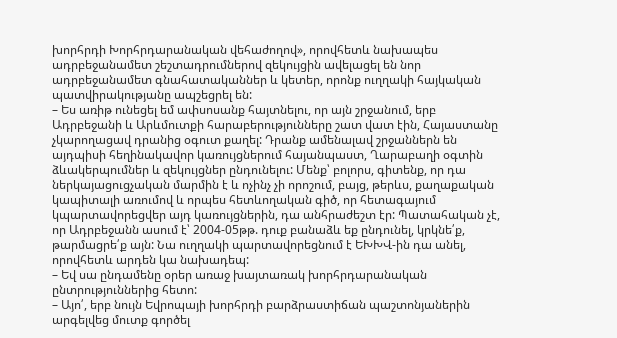խորհրդի Խորհրդարանական վեհաժողով», որովհետև նախապես ադրբեջանամետ շեշտադրումներով զեկույցին ավելացել են նոր ադրբեջանամետ գնահատականներ և կետեր, որոնք ուղղակի հայկական պատվիրակությանը ապշեցրել են:
– Ես առիթ ունեցել եմ ափսոսանք հայտնելու, որ այն շրջանում, երբ Ադրբեջանի և Արևմուտքի հարաբերությունները շատ վատ էին, Հայաստանը չկարողացավ դրանից օգուտ քաղել: Դրանք ամենալավ շրջաններն են այդպիսի հեղինակավոր կառույցներում հայանպաստ, Ղարաբաղի օգտին ձևակերպումներ և զեկույցներ ընդունելու: Մենք՝ բոլորս, գիտենք, որ դա ներկայացուցչական մարմին է և ոչինչ չի որոշում, բայց, թերևս, քաղաքական կապիտալի առումով և որպես հետևողական գիծ, որ հետագայում կպարտավորեցվեր այդ կառույցներին, դա անհրաժեշտ էր: Պատահական չէ, որ Ադրբեջանն ասում է՝ 2004-05թթ. դուք բանաձև եք ընդունել, կրկնե՛ք, թարմացրե՛ք այն: Նա ուղղակի պարտավորեցնում է ԵԽԽՎ-ին դա անել, որովհետև արդեն կա նախադեպ:
– Եվ սա ընդամենը օրեր առաջ խայտառակ խորհրդարանական ընտրություններից հետո:
– Այո՛, երբ նույն Եվրոպայի խորհրդի բարձրաստիճան պաշտոնյաներին արգելվեց մուտք գործել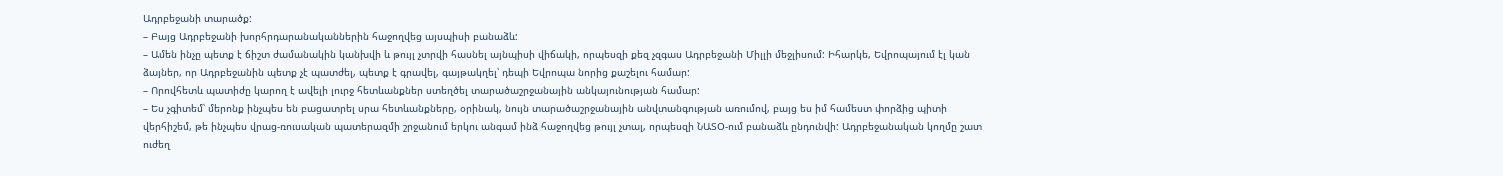Ադրբեջանի տարածք:
– Բայց Ադրբեջանի խորհրդարանականներին հաջողվեց այսպիսի բանաձև:
– Ամեն ինչը պետք է ճիշտ ժամանակին կանխվի և թույլ չտրվի հասնել այնպիսի վիճակի, որպեսզի քեզ չզգաս Ադրբեջանի Միլլի մեջլիսում: Իհարկե, Եվրոպայում էլ կան ձայներ, որ Ադրբեջանին պետք չէ պատժել, պետք է գրավել, գայթակղել՝ դեպի Եվրոպա նորից քաշելու համար:
– Որովհետև պատիժը կարող է ավելի լուրջ հետևանքներ ստեղծել տարածաշրջանային անկայունության համար:
– Ես չգիտեմ՝ մերոնք ինչպես են բացատրել սրա հետևանքները, օրինակ, նույն տարածաշրջանային անվտանգության առումով, բայց ես իմ համեստ փորձից պիտի վերհիշեմ, թե ինչպես վրաց-ռուսական պատերազմի շրջանում երկու անգամ ինձ հաջողվեց թույլ չտալ, որպեսզի ՆԱՏՕ-ում բանաձև ընդունվի: Ադրբեջանական կողմը շատ ուժեղ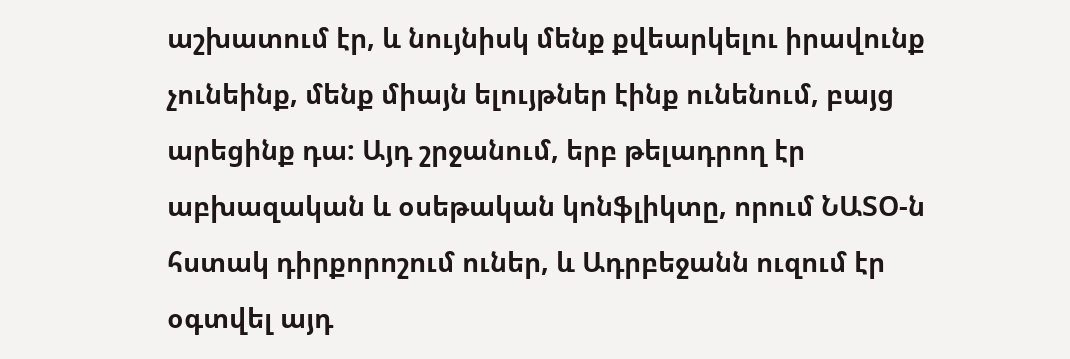աշխատում էր, և նույնիսկ մենք քվեարկելու իրավունք չունեինք, մենք միայն ելույթներ էինք ունենում, բայց արեցինք դա: Այդ շրջանում, երբ թելադրող էր աբխազական և օսեթական կոնֆլիկտը, որում ՆԱՏՕ-ն հստակ դիրքորոշում ուներ, և Ադրբեջանն ուզում էր օգտվել այդ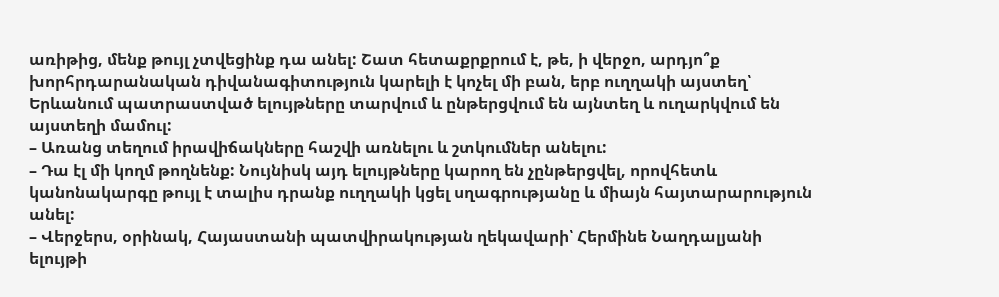առիթից, մենք թույլ չտվեցինք դա անել: Շատ հետաքրքրում է, թե, ի վերջո, արդյո՞ք խորհրդարանական դիվանագիտություն կարելի է կոչել մի բան, երբ ուղղակի այստեղ՝ Երևանում պատրաստված ելույթները տարվում և ընթերցվում են այնտեղ և ուղարկվում են այստեղի մամուլ:
– Առանց տեղում իրավիճակները հաշվի առնելու և շտկումներ անելու:
– Դա էլ մի կողմ թողնենք: Նույնիսկ այդ ելույթները կարող են չընթերցվել, որովհետև կանոնակարգը թույլ է տալիս դրանք ուղղակի կցել սղագրությանը և միայն հայտարարություն անել:
– Վերջերս, օրինակ, Հայաստանի պատվիրակության ղեկավարի՝ Հերմինե Նաղդալյանի ելույթի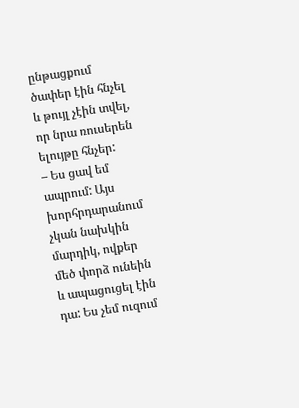ընթացքում ծափեր էին հնչել և թույլ չէին տվել, որ նրա ռուսերեն ելույթը հնչեր:
– Ես ցավ եմ ապրում: Այս խորհրդարանում չկան նախկին մարդիկ, ովքեր մեծ փորձ ունեին և ապացուցել էին դա: Ես չեմ ուզում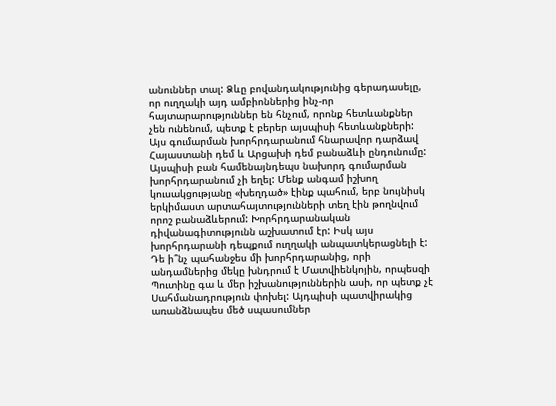անուններ տալ: Ձևը բովանդակությունից գերադասելը, որ ուղղակի այդ ամբիոններից ինչ-որ հայտարարություններ են հնչում, որոնք հետևանքներ չեն ունենում, պետք է բերեր այսպիսի հետևանքների: Այս գումարման խորհրդարանում հնարավոր դարձավ Հայաստանի դեմ և Արցախի դեմ բանաձևի ընդունումը: Այսպիսի բան համենայնդեպս նախորդ գումարման խորհրդարանում չի եղել: Մենք անգամ իշխող կուսակցությանը «խեղդած» էինք պահում, երբ նույնիսկ երկիմաստ արտահայտությունների տեղ էին թողնվում որոշ բանաձևերում: Խորհրդարանական դիվանագիտությունն աշխատում էր: Իսկ այս խորհրդարանի դեպքում ուղղակի անպատկերացնելի է:
Դե ի՞նչ պահանջես մի խորհրդարանից, որի անդամներից մեկը խնդրում է Մատվիենկոյին, որպեսզի Պուտինը գա և մեր իշխանություններին ասի, որ պետք չէ Սահմանադրություն փոխել: Այդպիսի պատվիրակից առանձնապես մեծ սպասումներ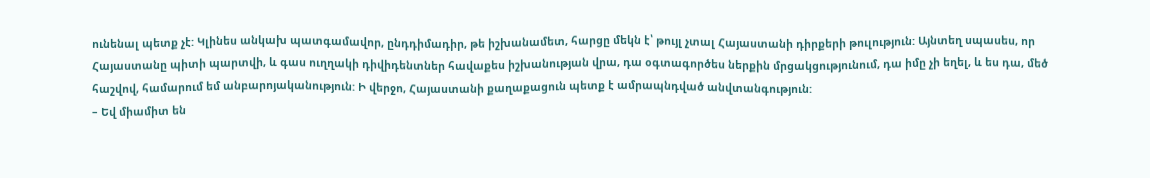ունենալ պետք չէ: Կլինես անկախ պատգամավոր, ընդդիմադիր, թե իշխանամետ, հարցը մեկն է՝ թույլ չտալ Հայաստանի դիրքերի թուլություն: Այնտեղ սպասես, որ Հայաստանը պիտի պարտվի, և գաս ուղղակի դիվիդենտներ հավաքես իշխանության վրա, դա օգտագործես ներքին մրցակցությունում, դա իմը չի եղել, և ես դա, մեծ հաշվով, համարում եմ անբարոյականություն: Ի վերջո, Հայաստանի քաղաքացուն պետք է ամրապնդված անվտանգություն:
– Եվ միամիտ են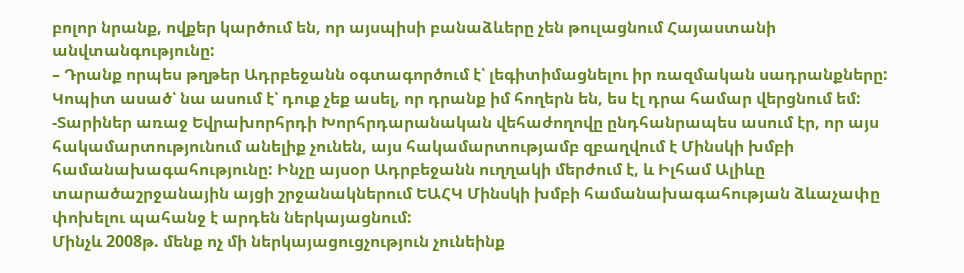բոլոր նրանք, ովքեր կարծում են, որ այսպիսի բանաձևերը չեն թուլացնում Հայաստանի անվտանգությունը:
– Դրանք որպես թղթեր Ադրբեջանն օգտագործում է՝ լեգիտիմացնելու իր ռազմական սադրանքները: Կոպիտ ասած՝ նա ասում է՝ դուք չեք ասել, որ դրանք իմ հողերն են, ես էլ դրա համար վերցնում եմ:
-Տարիներ առաջ Եվրախորհրդի Խորհրդարանական վեհաժողովը ընդհանրապես ասում էր, որ այս հակամարտությունում անելիք չունեն, այս հակամարտությամբ զբաղվում է Մինսկի խմբի համանախագահությունը: Ինչը այսօր Ադրբեջանն ուղղակի մերժում է, և Իլհամ Ալիևը տարածաշրջանային այցի շրջանակներում ԵԱՀԿ Մինսկի խմբի համանախագահության ձևաչափը փոխելու պահանջ է արդեն ներկայացնում:
Մինչև 2008թ. մենք ոչ մի ներկայացուցչություն չունեինք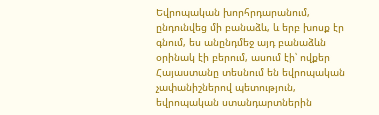Եվրոպական խորհրդարանում, ընդունվեց մի բանաձև, և երբ խոսք էր գնում, ես անընդմեջ այդ բանաձևն օրինակ էի բերում, ասում էի՝ ովքեր Հայաստանը տեսնում են եվրոպական չափանիշներով պետություն, եվրոպական ստանդարտներին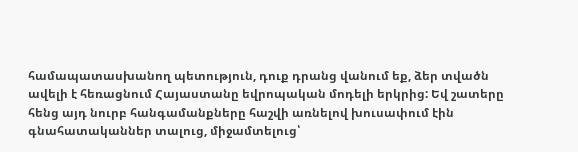համապատասխանող պետություն, դուք դրանց վանում եք, ձեր տվածն ավելի է հեռացնում Հայաստանը եվրոպական մոդելի երկրից: Եվ շատերը հենց այդ նուրբ հանգամանքները հաշվի առնելով խուսափում էին գնահատականներ տալուց, միջամտելուց՝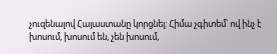չուզենալով Հայաստանը կորցնել: Հիմա չգիտեմ՝ ով ինչ է խոսում, խոսում են, չեն խոսում,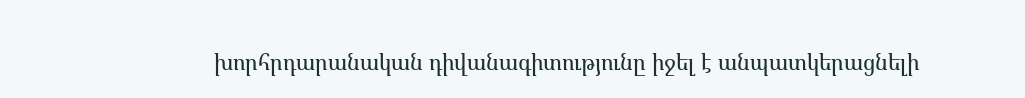խորհրդարանական դիվանագիտությունը իջել է անպատկերացնելի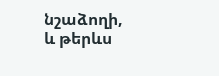նշաձողի, և թերևս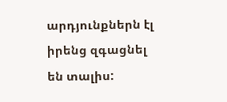արդյունքներն էլ իրենց զգացնել են տալիս: